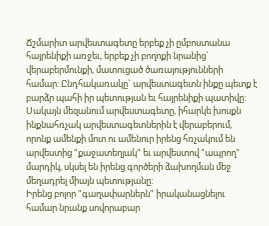Ճշմարիտ արվեստագետը երբեք չի ըմբոստանա հայրենիքի առջեւ, երբեք չի բողոքի նրանից` վերաբերմունքի, մատուցած ծառայությունների համար: Ընդհակառակը` արվեստագետն ինքը պետք է բարձր պահի իր պետության եւ հայրենիքի պատիվը: Սակայն մեզանում արվեստագետը, իհարկե խոսքն ինքնահռչակ արվեստագետներին է վերաբերում, որոնք ամենքի մոտ ու ամենուր իրենց հռչակում են արվեստից "քաջատեղյակ" եւ արվեստով "ապրող" մարդիկ, սկսել են իրենց գործերի ձախողման մեջ մեղադրել միայն պետությանը:
Իրենց բոլոր "գաղափարներն" իրականացնելու համար նրանք սովորաբար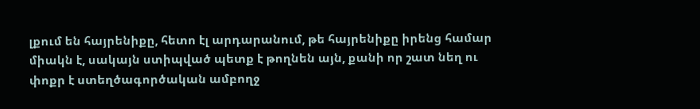լքում են հայրենիքը, հետո էլ արդարանում, թե հայրենիքը իրենց համար միակն է, սակայն ստիպված պետք է թողնեն այն, քանի որ շատ նեղ ու փոքր է ստեղծագործական ամբողջ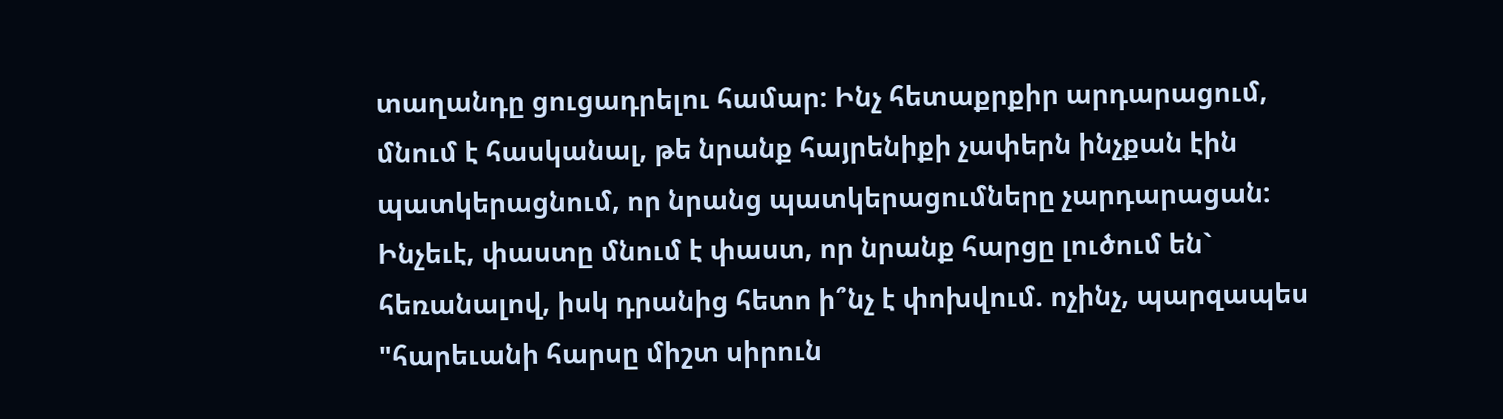տաղանդը ցուցադրելու համար: Ինչ հետաքրքիր արդարացում, մնում է հասկանալ, թե նրանք հայրենիքի չափերն ինչքան էին պատկերացնում, որ նրանց պատկերացումները չարդարացան: Ինչեւէ, փաստը մնում է փաստ, որ նրանք հարցը լուծում են` հեռանալով, իսկ դրանից հետո ի՞նչ է փոխվում. ոչինչ, պարզապես "հարեւանի հարսը միշտ սիրուն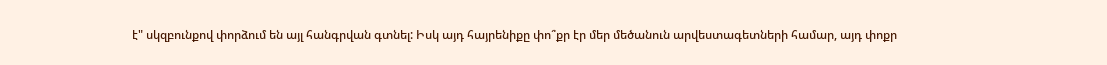է" սկզբունքով փորձում են այլ հանգրվան գտնել: Իսկ այդ հայրենիքը փո՞քր էր մեր մեծանուն արվեստագետների համար, այդ փոքր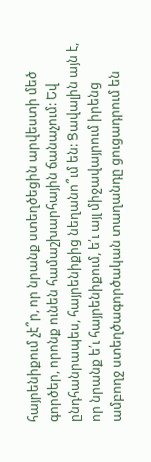հայրենիքում չէ՞ր, որ նրանք ստեղծեցին արվեստի մեծ գործեր, որոնք ունեն համաշխարհային ճանաչում: Եվ ընդհանրապես, հայրենիքից նեղանո՞ւմ են: Ցավալին այն է, որ նրանք ե՛ւ հայրենիքում, ե՛ւ այլ միջավայրում իրենց ամբողջ ստեղծագործական տաղանդը ցուցադրում են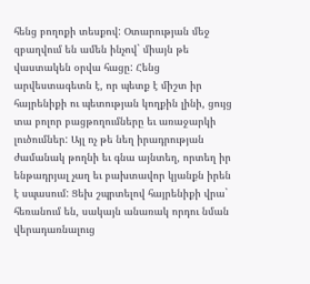հենց բողոքի տեսքով: Օտարության մեջ զբաղվում են ամեն ինչով` միայն թե վաստակեն օրվա հացը: Հենց արվեստագետն է, որ պետք է միշտ իր հայրենիքի ու պետության կողքին լինի, ցույց տա բոլոր բացթողումները եւ առաջարկի լուծումներ: Այլ ոչ թե նեղ իրադրության ժամանակ թողնի եւ գնա այնտեղ, որտեղ իր ենթադրյալ չաղ եւ բախտավոր կյանքն իրեն է սպասում: Ցեխ շպրտելով հայրենիքի վրա` հեռանում են, սակայն անառակ որդու նման վերադառնալուց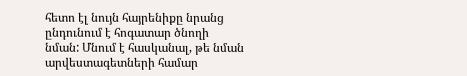հետո էլ նույն հայրենիքը նրանց ընդունում է հոգատար ծնողի նման: Մնում է հասկանալ, թե նման արվեստագետների համար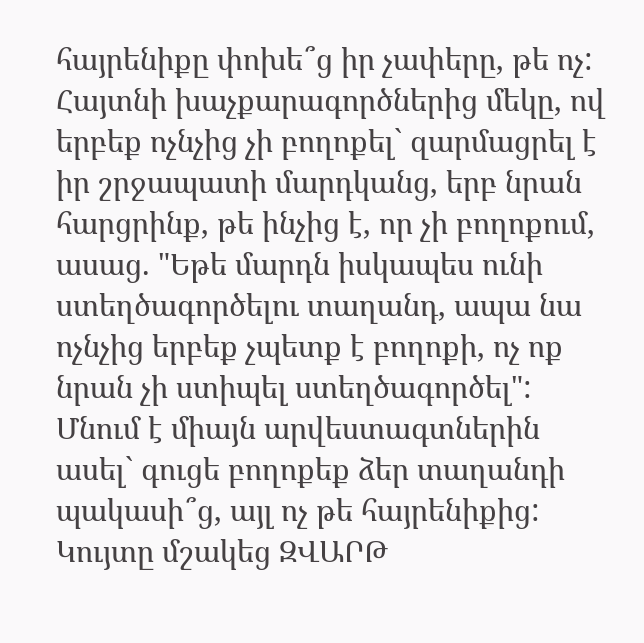հայրենիքը փոխե՞ց իր չափերը, թե ոչ: Հայտնի խաչքարագործներից մեկը, ով երբեք ոչնչից չի բողոքել` զարմացրել է իր շրջապատի մարդկանց, երբ նրան հարցրինք, թե ինչից է, որ չի բողոքում, ասաց. "Եթե մարդն իսկապես ունի ստեղծագործելու տաղանդ, ապա նա ոչնչից երբեք չպետք է բողոքի, ոչ ոք նրան չի ստիպել ստեղծագործել": Մնում է միայն արվեստագտներին ասել` գուցե բողոքեք ձեր տաղանդի պակասի՞ց, այլ ոչ թե հայրենիքից: Կույտը մշակեց ԶՎԱՐԹ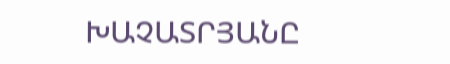ԽԱՉԱՏՐՅԱՆԸ